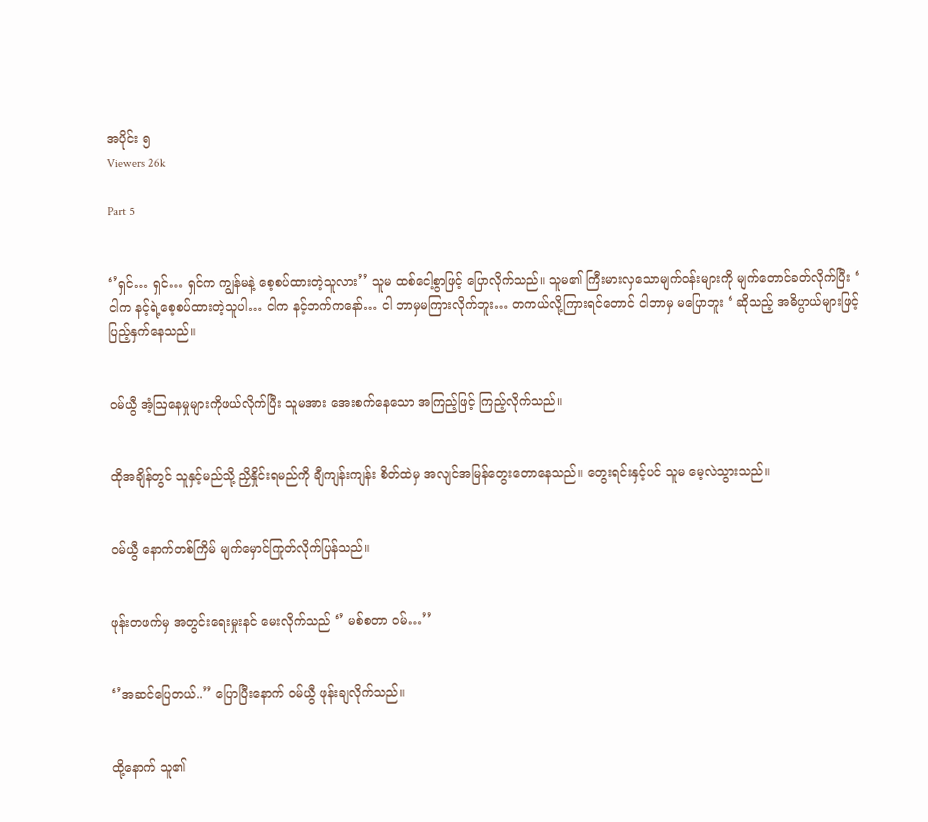အပိုင်း ၅
Viewers 26k

Part 5


‘’ရှင်… ရှင်… ရှင်က ကျွန်မနဲ့ စေ့စပ်ထားတဲ့သူလား’’ သူမ ထစ်ငေါ့စွာဖြင့် ပြောလိုက်သည်။ သူမ၏ ကြီးမားလှသောမျက်ဝန်းများကို မျက်တောင်ခတ်လိုက်ပြီး ‘ ငါက နင့်ရဲ့စေ့စပ်ထားတဲ့သူပါ… ငါက နင့်ဘက်ကနော်… ငါ ဘာမှမကြားလိုက်ဘူး… တကယ်လို့ကြားရင်တောင် ငါဘာမှ မပြောဘူး ‘ ဆိုသည့် အဓိပ္ပာယ်များဖြင့် ပြည့်နှက်နေသည်။


ဝမ်ယွီ အံ့ဩနေမှုများကိုဖယ်လိုက်ပြီး သူမအား အေးစက်နေသော အကြည့်ဖြင့် ကြည့်လိုက်သည်။


ထိုအချိန်တွင် သူနှင့်မည်သို့ ညှိနှိုင်းရမည်ကို ချီကျန်းကျန်း စိတ်ထဲမှ အလျင်အမြန်တွေးတောနေသည်။ တွေးရင်းနှင့်ပင် သူမ မေ့လဲသွားသည်။


ဝမ်ယွီ နောက်တစ်ကြိမ် မျက်မှောင်ကြုတ်လိုက်ပြန်သည်။


ဖုန်းတဖက်မှ အတွင်းရေးမှုးနင် မေးလိုက်သည် ‘’ မစ်စတာ ဝမ်…’’


‘’အဆင်ပြေတယ်..’’ ပြောပြီးနောက် ဝမ်ယွီ ဖုန်းချလိုက်သည်။


ထို့နောက် သူ၏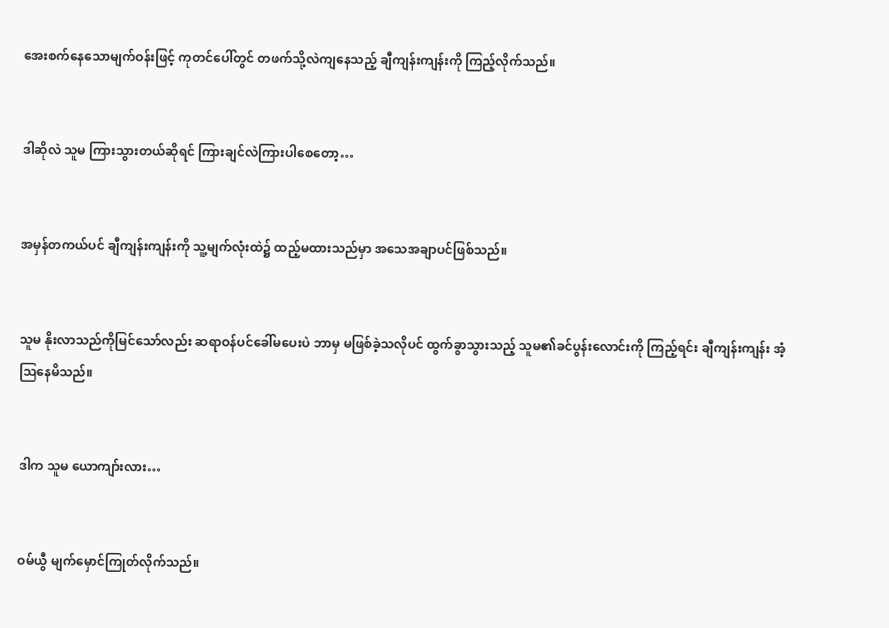အေးစက်နေသောမျက်ဝန်းဖြင့် ကုတင်ပေါ်တွင် တဖက်သို့လဲကျနေသည့် ချီကျန်းကျန်းကို ကြည့်လိုက်သည်။


ဒါဆိုလဲ သူမ ကြားသွားတယ်ဆိုရင် ကြားချင်လဲကြားပါစေတော့…


အမှန်တကယ်ပင် ချီကျန်းကျန်းကို သူ့မျက်လုံးထဲ၌ ထည့်မထားသည်မှာ အသေအချာပင်ဖြစ်သည်။


သူမ နိုးလာသည်ကိုမြင်သော်လည်း ဆရာဝန်ပင်ခေါ်မပေးပဲ ဘာမှ မဖြစ်ခဲ့သလိုပင် ထွက်ခွာသွားသည့် သူမ၏ခင်ပွန်းလောင်းကို ကြည့်ရင်း ချီကျန်းကျန်း အံ့ဩနေမိသည်။


ဒါက သူမ ယောကျာ်းလား…


ဝမ်ယွီ မျက်မှောင်ကြုတ်လိုက်သည်။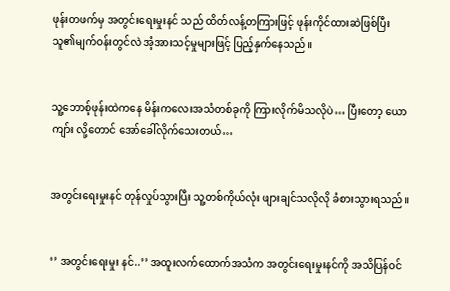ဖုန်းတဖက်မှ အတွင်းရေးမှုးနင် သည် ထိတ်လန့်တကြားဖြင့် ဖုန်းကိုင်ထားဆဲဖြစ်ပြီး သူ၏မျက်ဝန်းတွင်လဲ အံ့အားသင့်မှုများဖြင့် ပြည့်နှက်နေသည်။


သူ့ဘောစ့်ဖုန်းထဲကနေ မိန်းကလေးအသံတစ်ခုကို ကြားလိုက်မိသလိုပဲ… ပြီးတော့ ယောကျာ်း လို့တောင် အော်ခေါ်လိုက်သေးတယ်…


အတွင်းရေးမှုးနင် တုန်လှုပ်သွားပြီး သူ့တစ်ကိုယ်လုံး ဖျားချင်သလိုလို ခံစားသွားရသည်။


‘’ အတွင်းရေးမှုး နင်..’’ အထူးလက်ထောက်အသံက အတွင်းရေးမှုးနင်ကို အသိပြန်ဝင်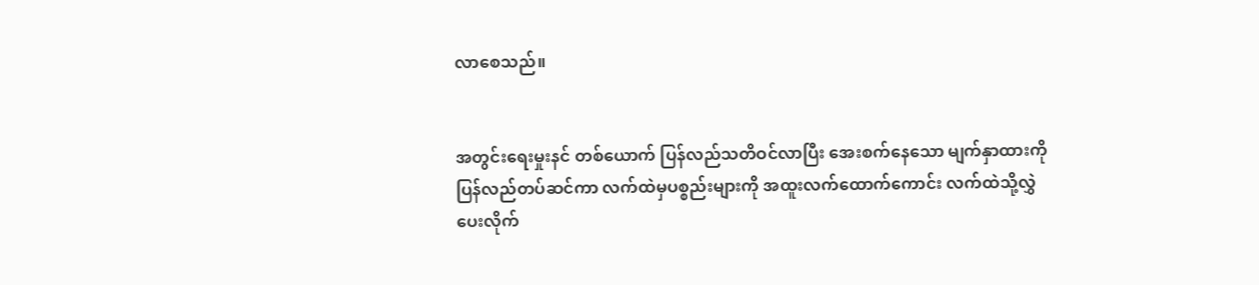လာစေသည်။


အတွင်းရေးမှုးနင် တစ်ယောက် ပြန်လည်သတိဝင်လာပြီး အေးစက်နေသော မျက်နှာထားကို ပြန်လည်တပ်ဆင်ကာ လက်ထဲမှပစ္စည်းများကို အထူးလက်ထောက်ကောင်း လက်ထဲသို့လွှဲပေးလိုက်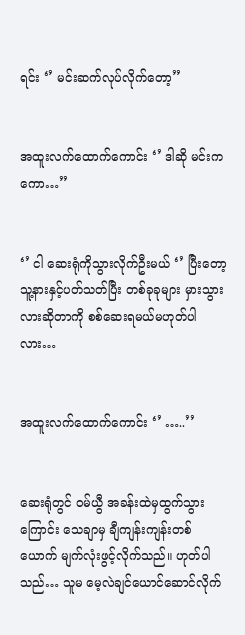ရင်း ‘’ မင်းဆက်လုပ်လိုက်တော့’’


အထူးလက်ထောက်ကောင်း ‘’ ဒါဆို မင်းကကော…’’


‘’ ငါ ဆေးရုံကိုသွားလိုက်ဦးမယ် ‘’ ပြီးတော့ သူ့နားနှင့်ပတ်သတ်ပြီး တစ်ခုခုများ မှားသွားလားဆိုတာကို စစ်ဆေးရမယ်မဟုတ်ပါလား…


အထူးလက်ထောက်ကောင်း ‘’ …..’’


ဆေးရုံတွင် ဝမ်ယွီ အခန်းထဲမှထွက်သွားကြောင်း သေချာမှ ချီကျန်းကျန်းတစ်ယောက် မျက်လုံးဖွင့်လိုက်သည်။ ဟုတ်ပါသည်… သူမ မေ့လဲချင်ယောင်ဆောင်လိုက်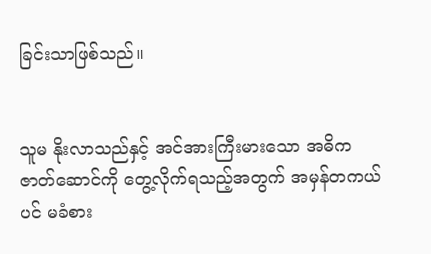ခြင်းသာဖြစ်သည်။


သူမ နိုးလာသည်နှင့် အင်အားကြီးမားသော အဓိကဇာတ်ဆောင်ကို တွေ့လိုက်ရသည့်အတွက် အမှန်တကယ်ပင် မခံစား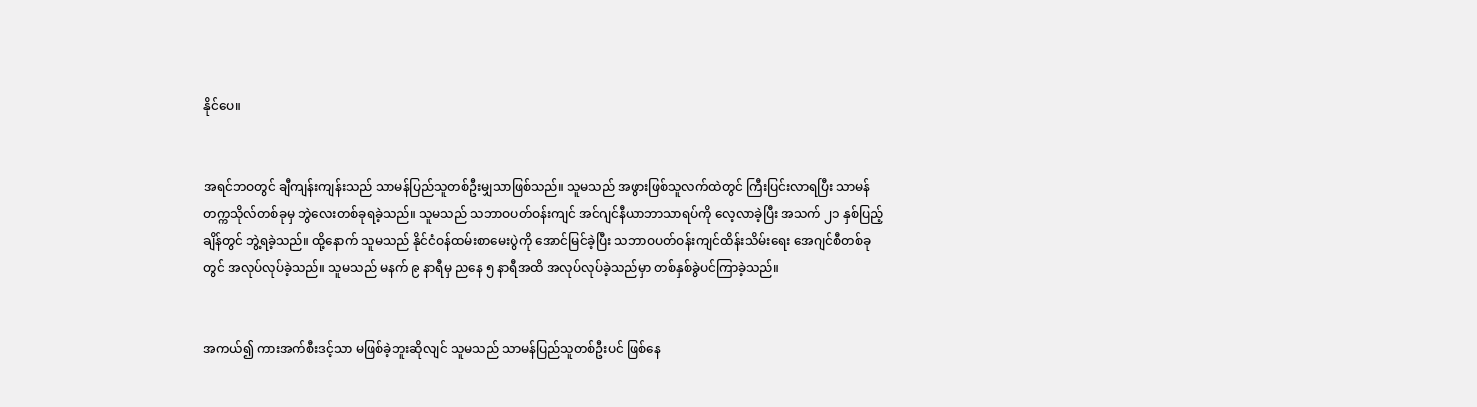နိုင်ပေ။


အရင်ဘဝတွင် ချီကျန်းကျန်းသည် သာမန်ပြည်သူတစ်ဦးမျှသာဖြစ်သည်။ သူမသည် အဖွားဖြစ်သူလက်ထဲတွင် ကြီးပြင်းလာရပြီး သာမန်တက္ကသိုလ်တစ်ခုမှ ဘွဲလေးတစ်ခုရခဲ့သည်။ သူမသည် သဘာဝပတ်ဝန်းကျင် အင်ဂျင်နီယာဘာသာရပ်ကို လေ့လာခဲ့ပြီး အသက် ၂၁ နှစ်ပြည့်ချိန်တွင် ဘွဲ့ရခဲ့သည်။ ထို့နောက် သူမသည် နိုင်ငံဝန်ထမ်းစာမေးပွဲကို အောင်မြင်ခဲ့ပြီး သဘာဝပတ်ဝန်းကျင်ထိန်းသိမ်းရေး အေဂျင်စီတစ်ခုတွင် အလုပ်လုပ်ခဲ့သည်။ သူမသည် မနက် ၉ နာရီမှ ညနေ ၅ နာရီအထိ အလုပ်လုပ်ခဲ့သည်မှာ တစ်နှစ်ခွဲပင်ကြာခဲ့သည်။


အကယ်၍ ကားအက်စီးဒင့်သာ မဖြစ်ခဲ့ဘူးဆိုလျင် သူမသည် သာမန်ပြည်သူတစ်ဦးပင် ဖြစ်နေ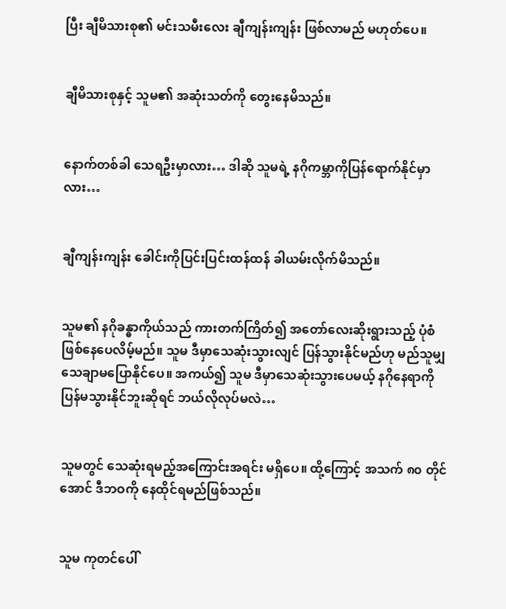ပြီး ချီမိသားစု၏ မင်းသမီးလေး ချီကျန်းကျန်း ဖြစ်လာမည် မဟုတ်ပေ။


ချီမိသားစုနှင့် သူမ၏ အဆုံးသတ်ကို တွေးနေမိသည်။


နောက်တစ်ခါ သေရဦးမှာလား… ဒါဆို သူမရဲ့ နဂိုကမ္ဘာကိုပြန်ရောက်နိုင်မှာလား…


ချီကျန်းကျန်း ခေါင်းကိုပြင်းပြင်းထန်ထန် ခါယမ်းလိုက်မိသည်။


သူမ၏ နဂိုခန္ဓာကိုယ်သည် ကားတက်ကြိတ်၍ အတော်လေးဆိုးရွားသည့် ပုံစံဖြစ်နေပေလိမ့်မည်။ သူမ ဒီမှာသေဆုံးသွားလျင် ပြန်သွားနိုင်မည်ဟု မည်သူမျှသေချာမပြောနိုင်ပေ။ အကယ်၍ သူမ ဒီမှာသေဆုံးသွားပေမယ့် နဂိုနေရာကို ပြန်မသွားနိုင်ဘူးဆိုရင် ဘယ်လိုလုပ်မလဲ…


သူမတွင် သေဆုံးရမည့်အကြောင်းအရင်း မရှိပေ။ ထို့ကြောင့် အသက် ၈၀ တိုင်အောင် ဒီဘဝကို နေထိုင်ရမည်ဖြစ်သည်။


သူမ ကုတင်ပေါ်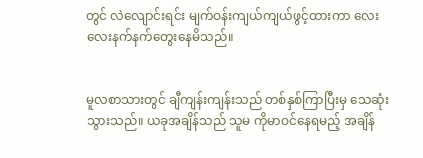တွင် လဲလျောင်းရင်း မျက်ဝန်းကျယ်ကျယ်ဖွင့်ထားကာ လေးလေးနက်နက်တွေးနေမိသည်။


မူလစာသားတွင် ချီကျန်းကျန်းသည် တစ်နှစ်ကြာပြီးမှ သေဆုံးသွားသည်။ ယခုအချိန်သည် သူမ ကိုမာဝင်နေရမည့် အချိန်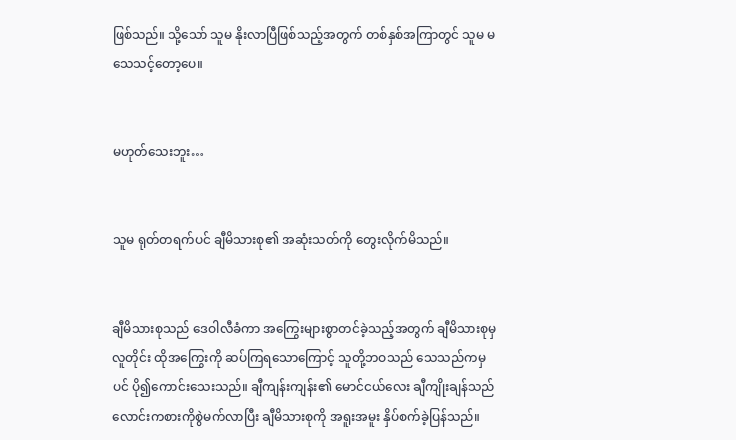ဖြစ်သည်။ သို့သော် သူမ နိုးလာပြီဖြစ်သည့်အတွက် တစ်နှစ်အကြာတွင် သူမ မသေသင့်တော့ပေ။


မဟုတ်သေးဘူး…


သူမ ရုတ်တရက်ပင် ချီမိသားစု၏ အဆုံးသတ်ကို တွေးလိုက်မိသည်။


ချီမိသားစုသည် ဒေဝါလီခံကာ အကြွေးများစွာတင်ခဲ့သည့်အတွက် ချီမိသားစုမှလူတိုင်း ထိုအကြွေးကို ဆပ်ကြရသောကြောင့် သူတို့ဘဝသည် သေသည်ကမှပင် ပို၍ကောင်းသေးသည်။ ချီကျန်းကျန်း၏ မောင်ငယ်လေး ချီကျိုးချန်သည် လောင်းကစားကိုစွဲမက်လာပြီး ချီမိသားစုကို အရူးအမူး နှိပ်စက်ခဲ့ပြန်သည်။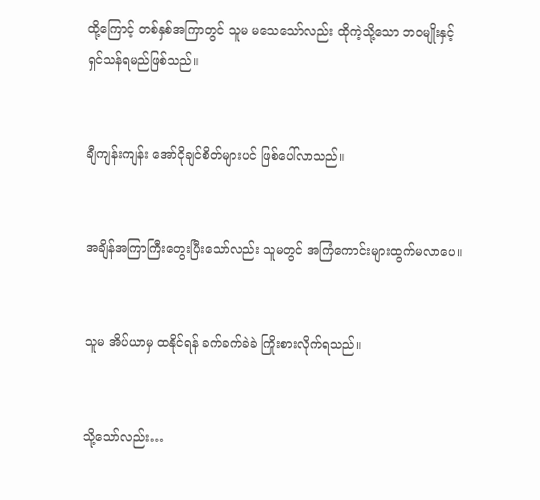ထို့ကြောင့် တစ်နှစ်အကြာတွင် သူမ မသေသော်လည်း ထိုကဲ့သို့သော ဘဝမျိုးနှင့် ရှင်သန်ရမည်ဖြစ်သည်။


ချီကျန်းကျန်း အော်ငိုချင်စိတ်များပင် ဖြစ်ပေါ်လာသည်။


အချိန်အကြာကြီးတွေးပြီးသော်လည်း သူမတွင် အကြံကောင်းများထွက်မလာပေ။


သူမ အိပ်ယာမှ ထနိုင်ရန် ခက်ခက်ခဲခဲ ကြိုးစားလိုက်ရသည်။


သို့သော်လည်း…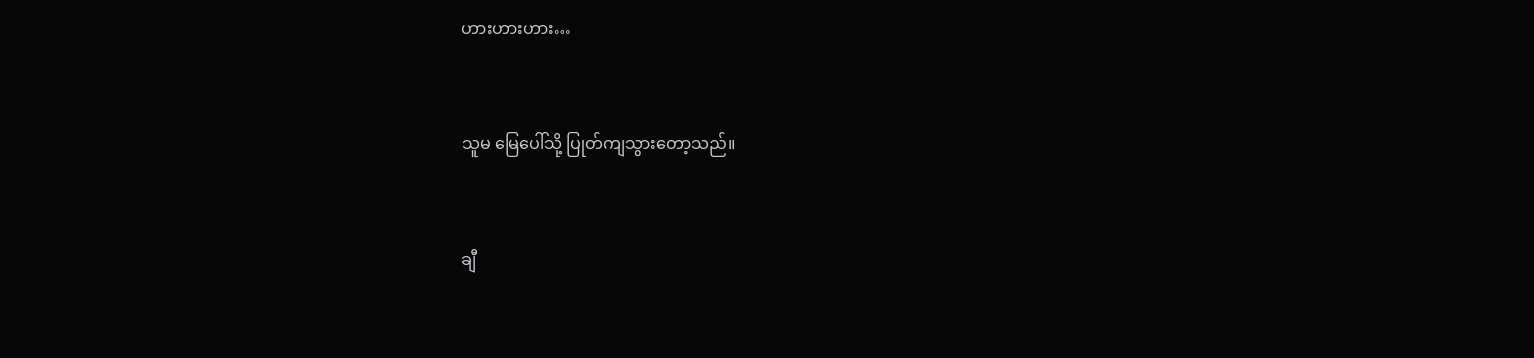ဟားဟားဟား…


သူမ မြေပေါ်သို့ ပြုတ်ကျသွားတော့သည်။


ချီ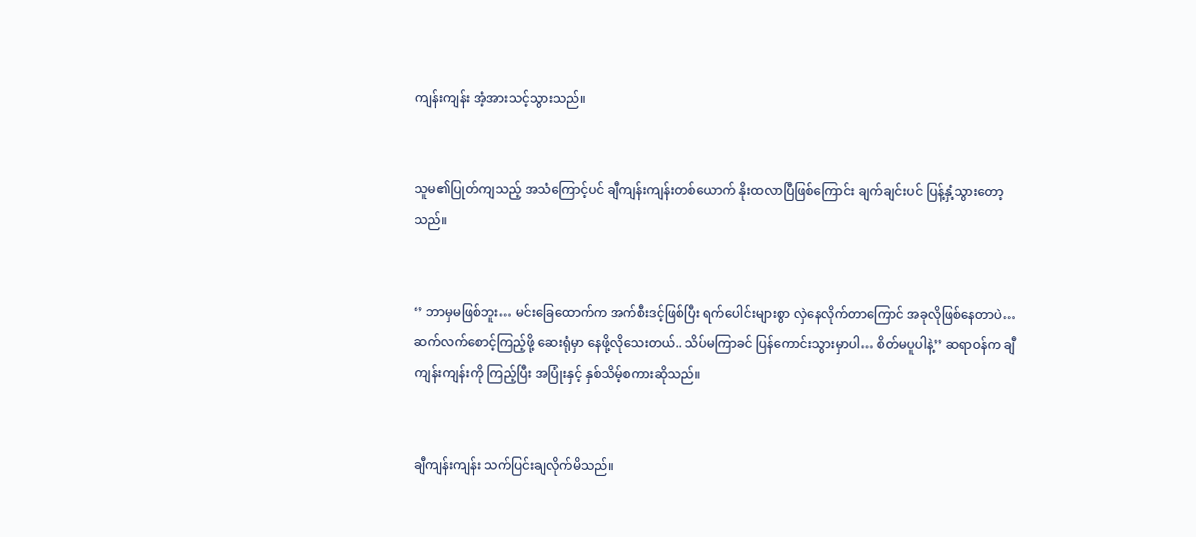ကျန်းကျန်း အံ့အားသင့်သွားသည်။


သူမ၏ပြုတ်ကျသည့် အသံကြောင့်ပင် ချီကျန်းကျန်းတစ်ယောက် နိုးထလာပြီဖြစ်ကြောင်း ချက်ချင်းပင် ပြန့်နှံ့သွားတော့သည်။


‘’ ဘာမှမဖြစ်ဘူး… မင်းခြေထောက်က အက်စီးဒင့်ဖြစ်ပြီး ရက်ပေါင်းများစွာ လှဲနေလိုက်တာကြောင် အခုလိုဖြစ်နေတာပဲ… ဆက်လက်စောင့်ကြည့်ဖို့ ဆေးရုံမှာ နေဖို့လိုသေးတယ်.. သိပ်မကြာခင် ပြန်ကောင်းသွားမှာပါ… စိတ်မပူပါနဲ့’’ ဆရာဝန်က ချီကျန်းကျန်းကို ကြည့်ပြီး အပြုံးနှင့် နှစ်သိမ့်စကားဆိုသည်။


ချီကျန်းကျန်း သက်ပြင်းချလိုက်မိသည်။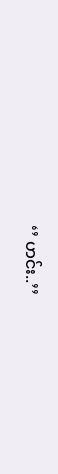‘’ ဟင်း..’’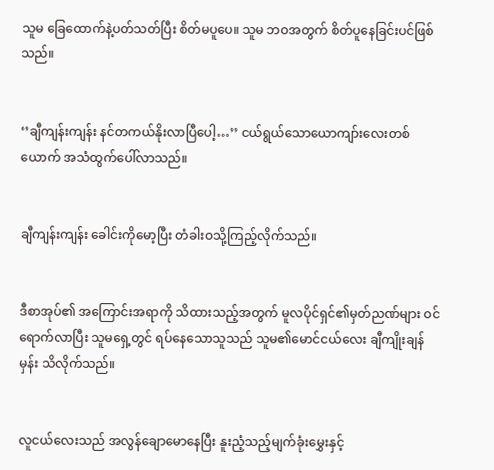သူမ ခြေထောက်နဲ့ပတ်သတ်ပြီး စိတ်မပူပေ။ သူမ ဘဝအတွက် စိတ်ပူနေခြင်းပင်ဖြစ်သည်။


‘’ချီကျန်းကျန်း နင်တကယ်နိုးလာပြီပေါ့…’’ ငယ်ရွယ်သောယောကျာ်းလေးတစ်ယောက် အသံထွက်ပေါ်လာသည်။


ချီကျန်းကျန်း ခေါင်းကိုမော့ပြီး တံခါးဝသို့ကြည့်လိုက်သည်။


ဒီစာအုပ်၏ အကြောင်းအရာကို သိထားသည့်အတွက် မူလပိုင်ရှင်၏မှတ်ညဏ်များ ဝင်ရောက်လာပြီး သူမရှေ့တွင် ရပ်နေသောသူသည် သူမ၏မောင်ငယ်လေး ချီကျိုးချန်မှန်း သိလိုက်သည်။


လူငယ်လေးသည် အလွန်ချောမောနေပြီး နူးညံ့သည့်မျက်ခုံးမွှေးနှင့်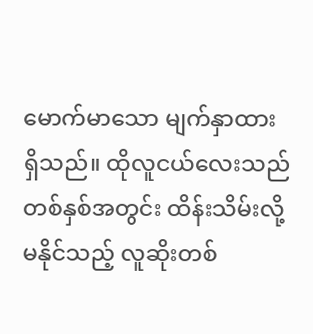မောက်မာသော မျက်နှာထားရှိသည်။ ထိုလူငယ်လေးသည် တစ်နှစ်အတွင်း ထိန်းသိမ်းလို့မနိုင်သည့် လူဆိုးတစ်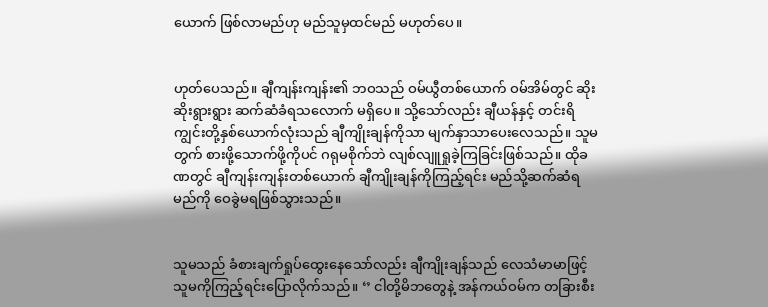ယောက် ဖြစ်လာမည်ဟု မည်သူမှထင်မည် မဟုတ်ပေ။


ဟုတ်ပေသည်။ ချီကျန်းကျန်း၏ ဘဝသည် ဝမ်ယွီတစ်ယောက် ဝမ်အိမ်တွင် ဆိုးဆိုးရွားရွား ဆက်ဆံခံရသလောက် မရှိပေ။ သို့သော်လည်း ချီယန်နှင့် တင်းရိကျွင်းတို့နှစ်ယောက်လုံးသည် ချီကျိုးချန်ကိုသာ မျက်နှာသာပေးလေသည်။ သူမတွက် စားဖို့သောက်ဖို့ကိုပင် ဂရုမစိုက်ဘဲ လျစ်လျူရှုခဲ့ကြခြင်းဖြစ်သည်။ ထိုခဏတွင် ချီကျန်းကျန်းတစ်ယောက် ချီကျိုးချန်ကိုကြည့်ရင်း မည်သို့ဆက်ဆံရမည်ကို ဝေခွဲမရဖြစ်သွားသည်။


သူမသည် ခံစားချက်ရှုပ်ထွေးနေသော်လည်း ချီကျိုးချန်သည် လေသံမာမာဖြင့် သူမကိုကြည့်ရင်းပြောလိုက်သည်။ ‘’ ငါတို့မိဘတွေနဲ့ အန်ကယ်ဝမ်က တခြားစီး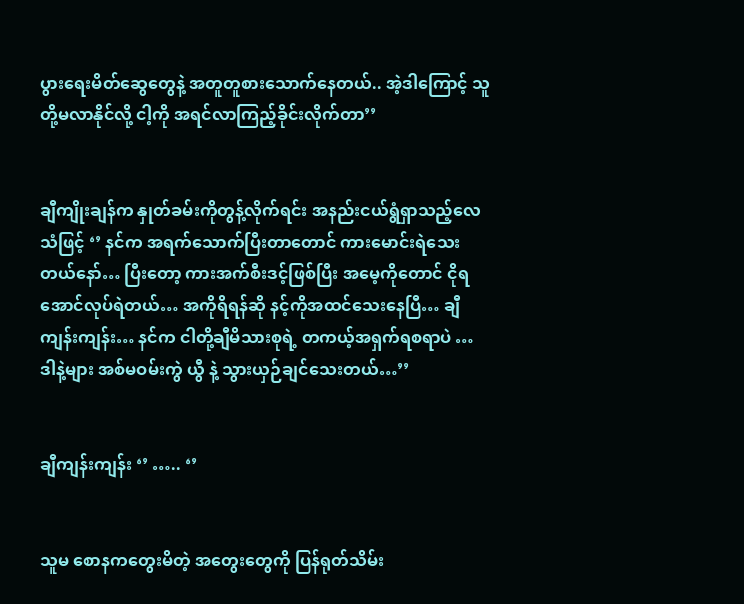ပွားရေးမိတ်ဆွေတွေနဲ့ အတူတူစားသောက်နေတယ်.. အဲ့ဒါကြောင့် သူတို့မလာနိုင်လို့ ငါ့ကို အရင်လာကြည့်ခိုင်းလိုက်တာ’’


ချီကျိုးချန်က နှုတ်ခမ်းကိုတွန့်လိုက်ရင်း အနည်းငယ်ရွံရှာသည့်လေသံဖြင့် ‘’ နင်က အရက်သောက်ပြီးတာတောင် ကားမောင်းရဲသေးတယ်နော်… ပြီးတော့ ကားအက်စီးဒင့်ဖြစ်ပြီး အမေ့ကိုတောင် ငိုရအောင်လုပ်ရဲတယ်… အကိုရိရန်ဆို နင့်ကိုအထင်သေးနေပြီ… ချီကျန်းကျန်း… နင်က ငါတို့ချီမိသားစုရဲ့ တကယ့်အရှက်ရစရာပဲ … ဒါနဲ့များ အစ်မဝမ်းကွဲ ယွီ နဲ့ သွားယှဉ်ချင်သေးတယ်…’’


ချီကျန်းကျန်း ‘’ ….. ‘’


သူမ စောနကတွေးမိတဲ့ အတွေးတွေကို ပြန်ရုတ်သိမ်း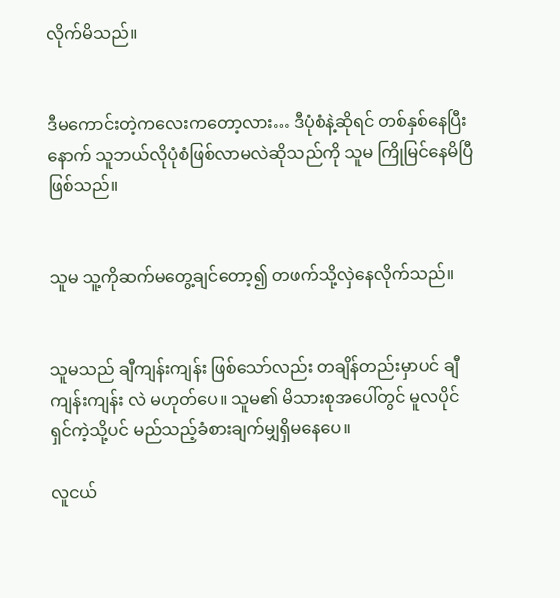လိုက်မိသည်။


ဒီမကောင်းတဲ့ကလေးကတော့လား… ဒီပုံစံနဲ့ဆိုရင် တစ်နှစ်နေပြီးနောက် သူဘယ်လိုပုံစံဖြစ်လာမလဲဆိုသည်ကို သူမ ကြိုမြင်နေမိပြီဖြစ်သည်။


သူမ သူ့ကိုဆက်မတွေ့ချင်တော့၍ တဖက်သို့လှဲနေလိုက်သည်။


သူမသည် ချီကျန်းကျန်း ဖြစ်သော်လည်း တချိန်တည်းမှာပင် ချီကျန်းကျန်း လဲ မဟုတ်ပေ။ သူမ၏ မိသားစုအပေါ်တွင် မူလပိုင်ရှင်ကဲ့သို့ပင် မည်သည့်ခံစားချက်မျှရှိမနေပေ။

လူငယ်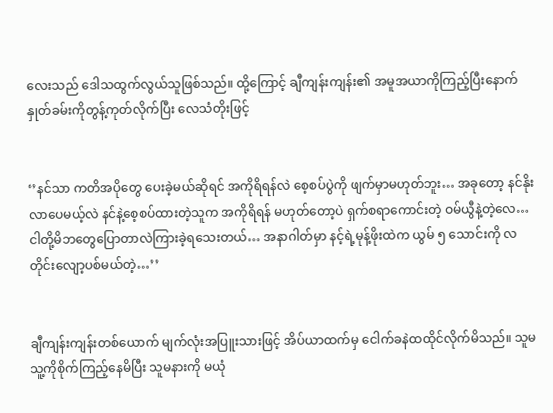လေးသည် ဒေါသထွက်လွယ်သူဖြစ်သည်။ ထို့ကြောင့် ချီကျန်းကျန်း၏ အမူအယာကိုကြည့်ပြီးနောက် နှုတ်ခမ်းကိုတွန့်ကုတ်လိုက်ပြီး လေသံတိုးဖြင့်


‘’နင်သာ ကတိအပိုတွေ ပေးခဲ့မယ်ဆိုရင် အကိုရိရန်လဲ စေ့စပ်ပွဲကို ဖျက်မှာမဟုတ်ဘူး… အခုတော့ နင်နိုးလာပေမယ့်လဲ နင်နဲ့စေ့စပ်ထားတဲ့သူက အကိုရိရန် မဟုတ်တော့ပဲ ရှက်စရာကောင်းတဲ့ ဝမ်ယွီနဲ့တဲ့လေ… ငါတို့မိဘတွေပြောတာလဲကြားခဲ့ရသေးတယ်… အနာဂါတ်မှာ နင့်ရဲ့မုန့်ဖိုးထဲက ယွမ် ၅ သောင်းကို လတိုင်းလျော့ပစ်မယ်တဲ့…’’


ချီကျန်းကျန်းတစ်ယောက် မျက်လုံးအပြူးသားဖြင့် အိပ်ယာထက်မှ ငေါက်ခနဲထထိုင်လိုက်မိသည်။ သူမ သူ့ကိုစိုက်ကြည့်နေမိပြီး သူမနားကို မယုံ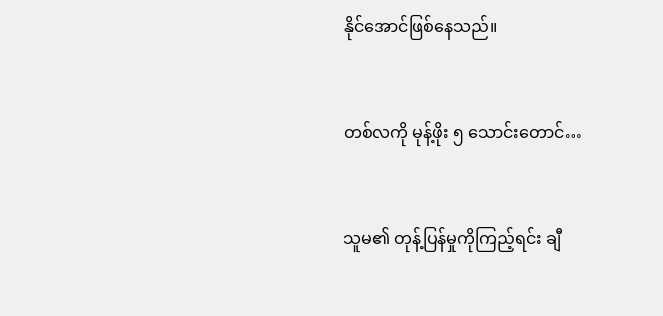နိုင်အောင်ဖြစ်နေသည်။


တစ်လကို မုန့်ဖိုး ၅ သောင်းတောင်…


သူမ၏ တုန့်ပြန်မှုကိုကြည့်ရင်း ချီ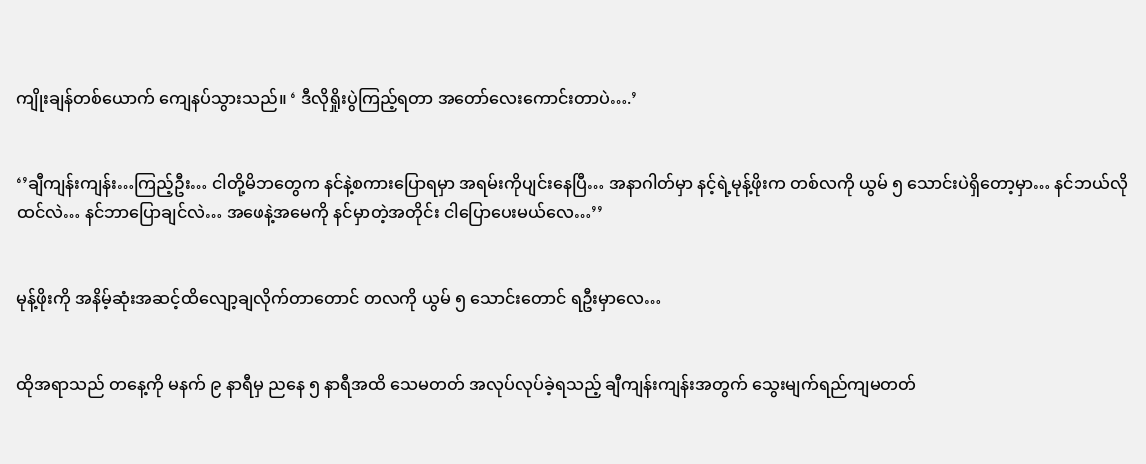ကျိုးချန်တစ်ယောက် ကျေနပ်သွားသည်။ ‘ ဒီလိုရှိုးပွဲကြည့်ရတာ အတော်လေးကောင်းတာပဲ….’


‘’ချီကျန်းကျန်း…ကြည့်ဦး… ငါတို့မိဘတွေက နင်နဲ့စကားပြောရမှာ အရမ်းကိုပျင်းနေပြီ… အနာဂါတ်မှာ နင့်ရဲ့မုန့်ဖိုးက တစ်လကို ယွမ် ၅ သောင်းပဲရှိတော့မှာ… နင်ဘယ်လိုထင်လဲ… နင်ဘာပြောချင်လဲ… အဖေနဲ့အမေကို နင်မှာတဲ့အတိုင်း ငါပြောပေးမယ်လေ…’’


မုန့်ဖိုးကို အနိမ့်ဆုံးအဆင့်ထိလျော့ချလိုက်တာတောင် တလကို ယွမ် ၅ သောင်းတောင် ရဦးမှာလေ…


ထိုအရာသည် တနေ့ကို မနက် ၉ နာရီမှ ညနေ ၅ နာရီအထိ သေမတတ် အလုပ်လုပ်ခဲ့ရသည့် ချီကျန်းကျန်းအတွက် သွေးမျက်ရည်ကျမတတ်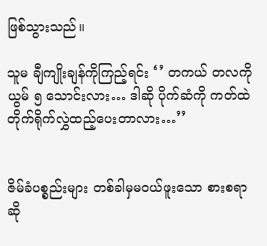ဖြစ်သွားသည်။

သူမ ချီကျိုးချန်ကိုကြည့်ရင်း ‘’ တကယ် တလကို ယွမ် ၅ သောင်းလား… ဒါဆို ပိုက်ဆံကို ကတ်ထဲတိုက်ရိုက်လွှဲထည့်ပေးတာလား…’’


ဇိမ်ခံပစ္စည်းများ တစ်ခါမှမဝယ်ဖူးသော စားစရာဆို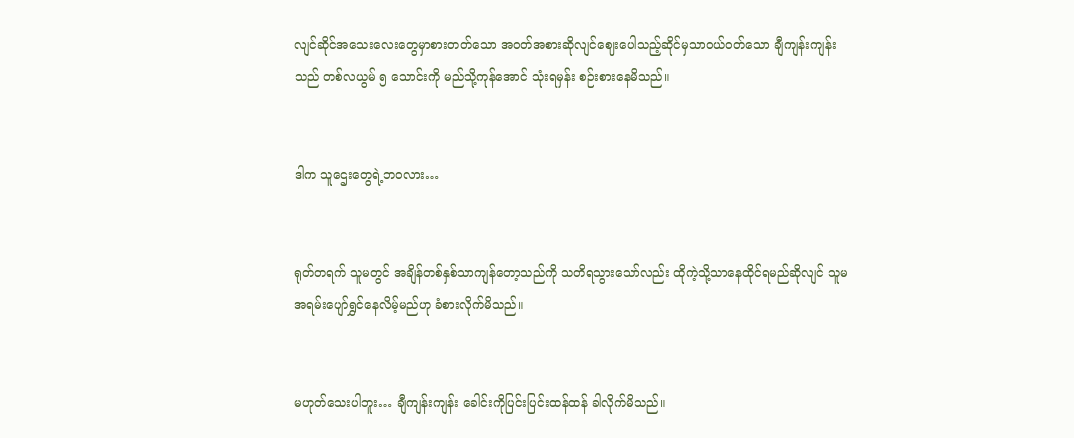လျင်ဆိုင်အသေးလေးတွေမှာစားတတ်သော အဝတ်အစားဆိုလျင်ဈေးပေါသည့်ဆိုင်မှသာဝယ်ဝတ်သော ချီကျန်းကျန်းသည် တစ်လယွမ် ၅ သောင်းကို မည်သို့ကုန်အောင် သုံးရမှန်း စဉ်းစားနေမိသည်။


ဒါက သူဌေးတွေရဲ့ဘဝလား…


ရုတ်တရက် သူမတွင် အချိန်တစ်နှစ်သာကျန်တော့သည်ကို သတိရသွားသော်လည်း ထိုကဲ့သို့သာနေထိုင်ရမည်ဆိုလျင် သူမအရမ်းပျော်ရွှင်နေလိမ့်မည်ဟု ခံစားလိုက်မိသည်။


မဟုတ်သေးပါဘူး… ချီကျန်းကျန်း ခေါင်းကိုပြင်းပြင်းထန်ထန် ခါလိုက်မိသည်။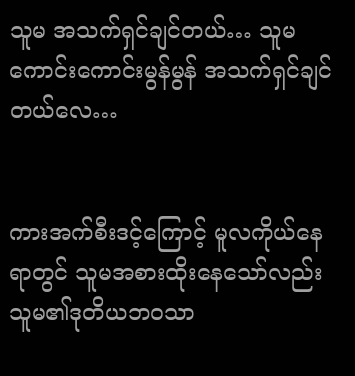သူမ အသက်ရှင်ချင်တယ်… သူမ ကောင်းကောင်းမွန်မွန် အသက်ရှင်ချင်တယ်လေ…


ကားအက်စီးဒင့်ကြောင့် မူလကိုယ်နေရာတွင် သူမအစားထိုးနေသော်လည်း သူမ၏ဒုတိယဘဝသာ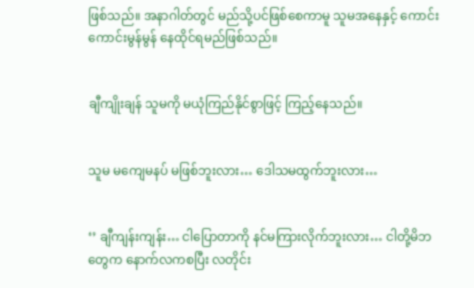ဖြစ်သည်။ အနာဂါတ်တွင် မည်သို့ပင်ဖြစ်စေကာမူ သူမအနေနှင့် ကောင်းကောင်းမွန်မွန် နေထိုင်ရမည်ဖြစ်သည်။


ချီကျိုးချန် သူမကို မယုံကြည်နိုင်စွာဖြင့် ကြည့်နေသည်။


သူမ မကျေမနပ် မဖြစ်ဘူးလား… ဒေါသမထွက်ဘူးလား…


‘’ ချီကျန်းကျန်း… ငါပြောတာကို နင်မကြားလိုက်ဘူးလား… ငါတို့မိဘတွေက နောက်လကစပြီး လတိုင်း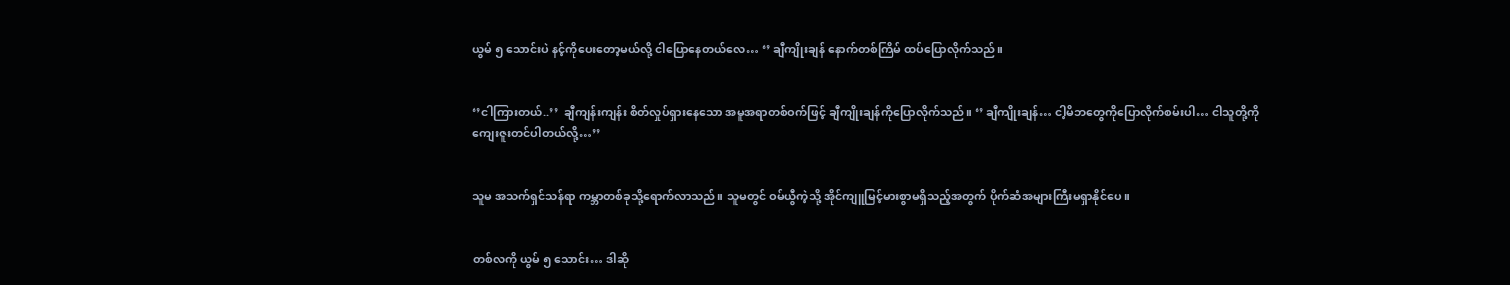ယွမ် ၅ သောင်းပဲ နင့်ကိုပေးတော့မယ်လို့ ငါပြောနေတယ်လေ… ‘’ ချီကျိုးချန် နောက်တစ်ကြိမ် ထပ်ပြောလိုက်သည်။


‘’ငါကြားတယ်..’’  ချီကျန်းကျန်း စိတ်လှုပ်ရှားနေသော အမူအရာတစ်ဝက်ဖြင့် ချီကျိုးချန်ကိုပြောလိုက်သည်။ ‘’ ချီကျိုးချန်… ငါ့မိဘတွေကိုပြောလိုက်စမ်းပါ… ငါသူတို့ကို ကျေးဇူးတင်ပါတယ်လို့…’’


သူမ အသက်ရှင်သန်ရာ ကမ္ဘာတစ်ခုသို့ရောက်လာသည်။ သူမတွင် ဝမ်ယွီကဲ့သို့ အိုင်ကျူမြင့်မားစွာမရှိသည့်အတွက် ပိုက်ဆံအများကြီးမရှာနိုင်ပေ။


တစ်လကို ယွမ် ၅ သောင်း… ဒါဆို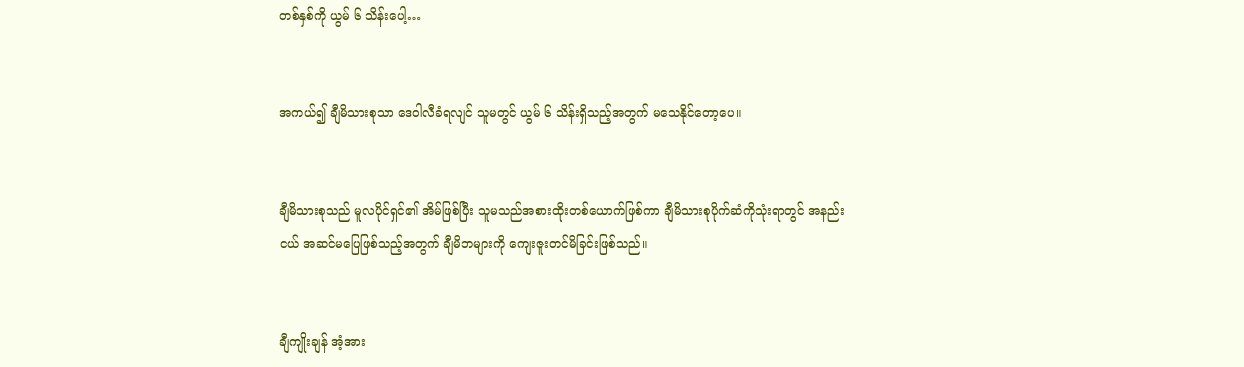တစ်နှစ်ကို ယွမ် ၆ သိန်းပေါ့…


အကယ်၍ ချီမိသားစုသာ ဒေဝါလီခံရလျင် သူမတွင် ယွမ် ၆ သိန်းရှိသည့်အတွက် မသေနိုင်တော့ပေ။


ချီမိသားစုသည် မူလပိုင်ရှင်၏ အိမ်ဖြစ်ပြီး သူမသည်အစားထိုးတစ်ယောက်ဖြစ်ကာ ချီမိသားစုပိုက်ဆံကိုသုံးရာတွင် အနည်းငယ် အဆင်မပြေဖြစ်သည့်အတွက် ချီမိဘများကို ကျေးဇူးတင်မိခြင်းဖြစ်သည်။


ချီကျိုးချန် အံ့အား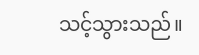သင့်သွားသည်။